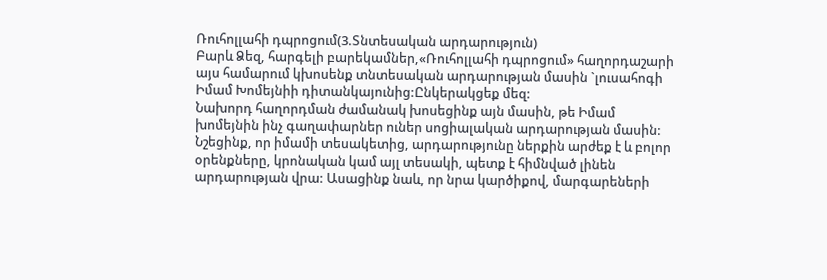Ռուհոլլահի դպրոցում(3.Տնտեսական արդարություն)
Բարև Ձեզ, հարգելի բարեկամներ,«Ռուհոլլահի դպրոցում» հաղորդաշարի այս համարում կխոսենք տնտեսական արդարության մասին `լուսահոգի Իմամ Խոմեյնիի դիտանկայունից:Ընկերակցեք մեզ:
Նախորդ հաղորդման ժամանակ խոսեցինք այն մասին, թե Իմամ խոմեյնին ինչ գաղափարներ ուներ սոցիալական արդարության մասին: Նշեցինք, որ իմամի տեսակետից, արդարությունը ներքին արժեք է և բոլոր օրենքները, կրոնական կամ այլ տեսակի, պետք է հիմնված լինեն արդարության վրա: Ասացինք նաև, որ նրա կարծիքով, մարգարեների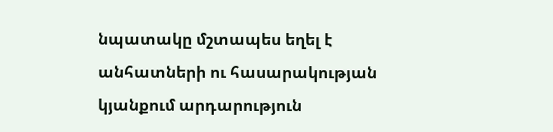նպատակը մշտապես եղել է անհատների ու հասարակության կյանքում արդարություն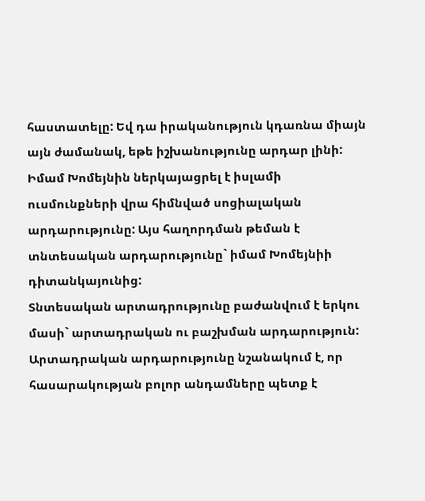հաստատելը: Եվ դա իրականություն կդառնա միայն այն ժամանակ, եթե իշխանությունը արդար լինի: Իմամ Խոմեյնին ներկայացրել է իսլամի ուսմունքների վրա հիմնված սոցիալական արդարությունը: Այս հաղորդման թեման է տնտեսական արդարությունը` իմամ Խոմեյնիի դիտանկայունից:
Տնտեսական արտադրությունը բաժանվում է երկու մասի` արտադրական ու բաշխման արդարություն: Արտադրական արդարությունը նշանակում է, որ հասարակության բոլոր անդամները պետք է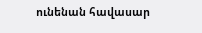ունենան հավասար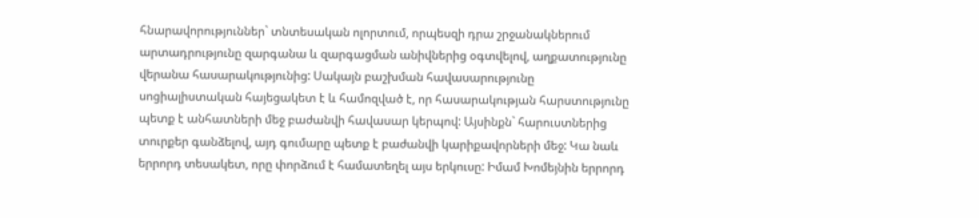հնարավորություններ` տնտեսական ոլորտում, որպեսզի դրա շրջանակներում արտադրությունը զարգանա և զարգացման անիվներից օգտվելով, աղքատությունը վերանա հասարակությունից: Սակայն բաշխման հավասարությունը սոցիալիստական հայեցակետ է և համոզված է, որ հասարակության հարստությունը պետք է անհատների մեջ բաժանվի հավասար կերպով: Այսինքն` հարուստներից տուրքեր գանձելով, այդ գումարը պետք է բաժանվի կարիքավորների մեջ: Կա նաև երրորդ տեսակետ, որը փորձում է համատեղել այս երկուսը: Իմամ Խոմեյնին երրորդ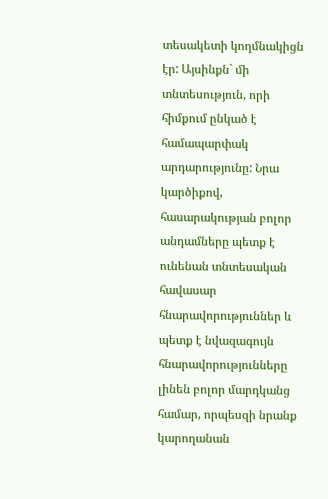տեսակետի կողմնակիցն էր: Այսինքն` մի տնտեսություն, որի հիմքում ընկած է համապարփակ արդարությունը: Նրա կարծիքով, հասարակության բոլոր անդամները պետք է ունենան տնտեսական հավասար հնարավորություններ և պետք է նվազագույն հնարավորությունները լինեն բոլոր մարդկանց համար, որպեսզի նրանք կարողանան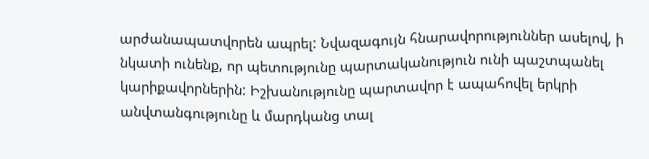արժանապատվորեն ապրել: Նվազագույն հնարավորություններ ասելով, ի նկատի ունենք, որ պետությունը պարտականություն ունի պաշտպանել կարիքավորներին: Իշխանությունը պարտավոր է ապահովել երկրի անվտանգությունը և մարդկանց տալ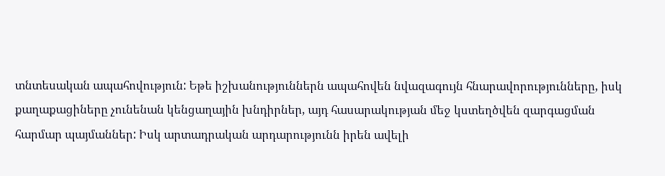տնտեսական ապահովություն: Եթե իշխանություններն ապահովեն նվազագույն հնարավորությունները, իսկ քաղաքացիները չունենան կենցաղային խնդիրներ, այդ հասարակության մեջ կստեղծվեն զարգացման հարմար պայմաններ: Իսկ արտադրական արդարությունն իրեն ավելի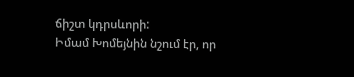ճիշտ կդրսևորի:
Իմամ Խոմեյնին նշում էր, որ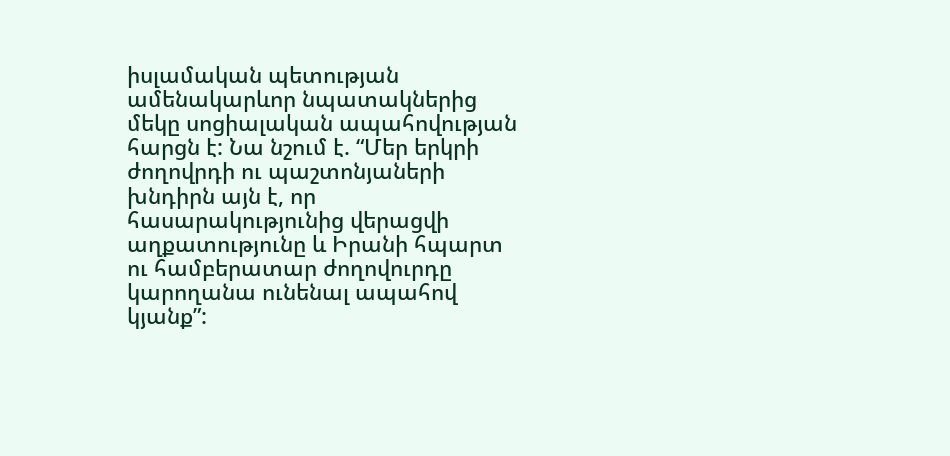իսլամական պետության ամենակարևոր նպատակներից մեկը սոցիալական ապահովության հարցն է: Նա նշում է. “Մեր երկրի ժողովրդի ու պաշտոնյաների խնդիրն այն է, որ հասարակությունից վերացվի աղքատությունը և Իրանի հպարտ ու համբերատար ժողովուրդը կարողանա ունենալ ապահով կյանք”: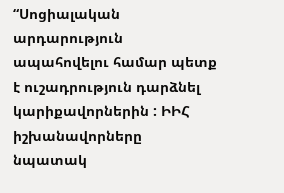“Սոցիալական արդարություն ապահովելու համար պետք է ուշադրություն դարձնել կարիքավորներին : ԻԻՀ իշխանավորները նպատակ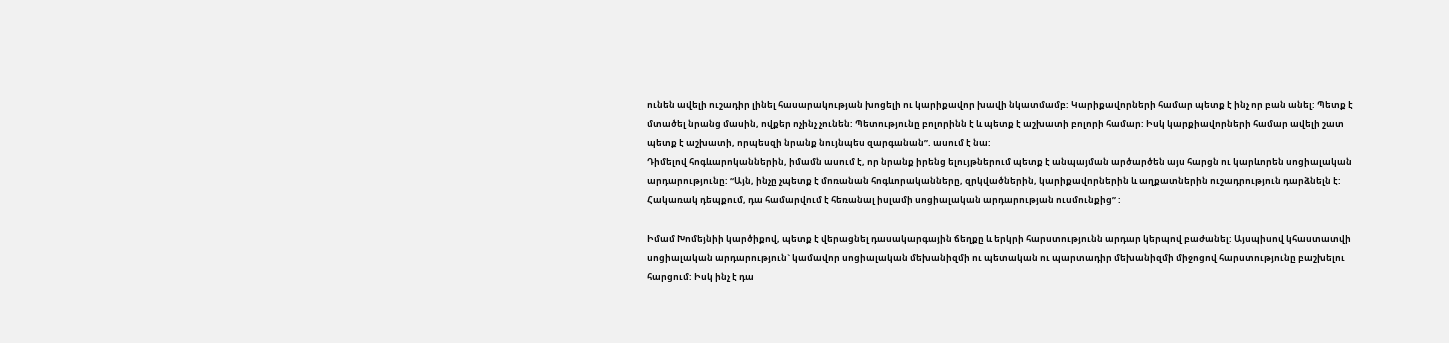ունեն ավելի ուշադիր լինել հասարակության խոցելի ու կարիքավոր խավի նկատմամբ: Կարիքավորների համար պետք է ինչ որ բան անել: Պետք է մտածել նրանց մասին, ովքեր ոչինչ չունեն: Պետությունը բոլորինն է և պետք է աշխատի բոլորի համար: Իսկ կարքիավորների համար ավելի շատ պետք է աշխատի, որպեսզի նրանք նույնպես զարգանան”. ասում է նա:
Դիմելով հոգևարոկաններին, իմամն ասում է, որ նրանք իրենց ելույթներում պետք է անպայման արծարծեն այս հարցն ու կարևորեն սոցիալական արդարությունը: “Այն, ինչը չպետք է մոռանան հոգևորականները, զրկվածներին, կարիքավորներին և աղքատներին ուշադրություն դարձնելն է: Հակառակ դեպքում, դա համարվում է հեռանալ իսլամի սոցիալական արդարության ուսմունքից” :

Իմամ Խոմեյնիի կարծիքով, պետք է վերացնել դասակարգային ճեղքը և երկրի հարստությունն արդար կերպով բաժանել: Այսպիսով կհաստատվի սոցիալական արդարություն` կամավոր սոցիալական մեխանիզմի ու պետական ու պարտադիր մեխանիզմի միջոցով հարստությունը բաշխելու հարցում: Իսկ ինչ է դա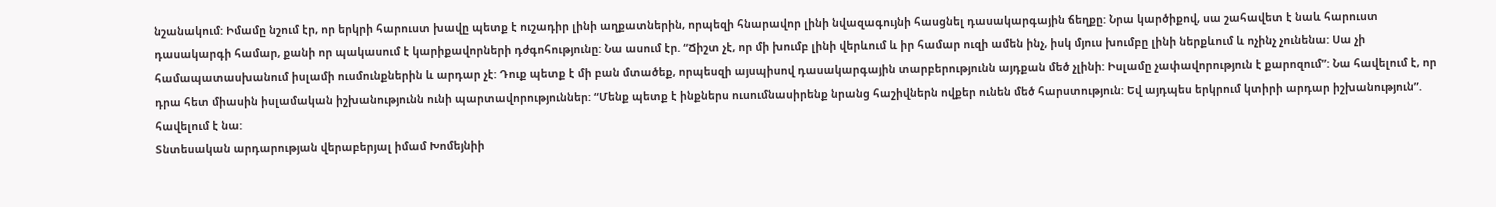նշանակում: Իմամը նշում էր, որ երկրի հարուստ խավը պետք է ուշադիր լինի աղքատներին, որպեզի հնարավոր լինի նվազագույնի հասցնել դասակարգային ճեղքը: Նրա կարծիքով, սա շահավետ է նաև հարուստ դասակարգի համար, քանի որ պակասում է կարիքավորների դժգոհությունը: Նա ասում էր. “Ճիշտ չէ, որ մի խումբ լինի վերևում և իր համար ուզի ամեն ինչ, իսկ մյուս խումբը լինի ներքևում և ոչինչ չունենա: Սա չի համապատասխանում իսլամի ուսմունքներին և արդար չէ: Դուք պետք է մի բան մտածեք, որպեսզի այսպիսով դասակարգային տարբերությունն այդքան մեծ չլինի: Իսլամը չափավորություն է քարոզում”: Նա հավելում է, որ դրա հետ միասին իսլամական իշխանությունն ունի պարտավորություններ: “Մենք պետք է ինքներս ուսումնասիրենք նրանց հաշիվներն ովքեր ունեն մեծ հարստություն: Եվ այդպես երկրում կտիրի արդար իշխանություն”. հավելում է նա:
Տնտեսական արդարության վերաբերյալ իմամ Խոմեյնիի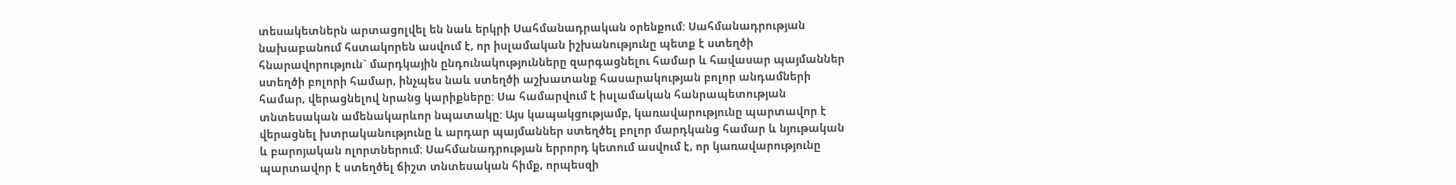տեսակետներն արտացոլվել են նաև երկրի Սահմանադրական օրենքում: Սահմանադրության նախաբանում հստակորեն ասվում է, որ իսլամական իշխանությունը պետք է ստեղծի հնարավորություն` մարդկային ընդունակությունները զարգացնելու համար և հավասար պայմաններ ստեղծի բոլորի համար, ինչպես նաև ստեղծի աշխատանք հասարակության բոլոր անդամների համար, վերացնելով նրանց կարիքները: Սա համարվում է իսլամական հանրապետության տնտեսական ամենակարևոր նպատակը: Այս կապակցությամբ, կառավարությունը պարտավոր է վերացնել խտրականությունը և արդար պայմաններ ստեղծել բոլոր մարդկանց համար և նյութական և բարոյական ոլորտներում: Սահմանադրության երրորդ կետում ասվում է, որ կառավարությունը պարտավոր է ստեղծել ճիշտ տնտեսական հիմք, որպեսզի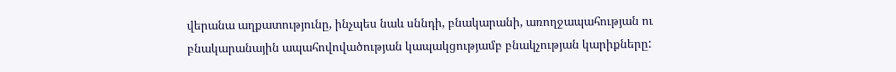վերանա աղքատությունը, ինչպես նաև սննդի, բնակարանի, առողջապահության ու բնակարանային ապահովովածության կապակցությամբ բնակչության կարիքները: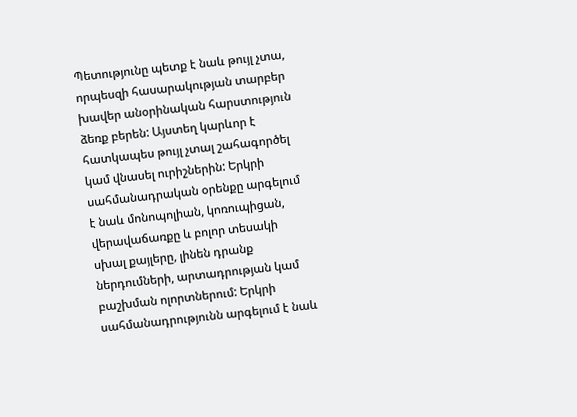Պետությունը պետք է նաև թույլ չտա, որպեսզի հասարակության տարբեր խավեր անօրինական հարստություն ձեռք բերեն: Այստեղ կարևոր է հատկապես թույլ չտալ շահագործել կամ վնասել ուրիշներին: Երկրի սահմանադրական օրենքը արգելում է նաև մոնոպոլիան, կոռուպիցան, վերավաճառքը և բոլոր տեսակի սխալ քայլերը, լինեն դրանք ներդումների, արտադրության կամ բաշխման ոլորտներում: Երկրի սահմանադրությունն արգելում է նաև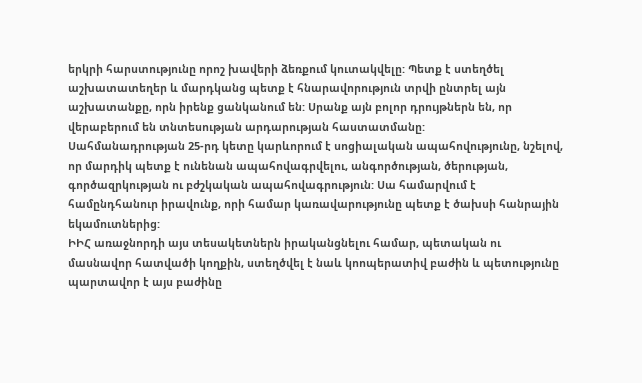երկրի հարստությունը որոշ խավերի ձեռքում կուտակվելը: Պետք է ստեղծել աշխատատեղեր և մարդկանց պետք է հնարավորություն տրվի ընտրել այն աշխատանքը, որն իրենք ցանկանում են: Սրանք այն բոլոր դրույթներն են, որ վերաբերում են տնտեսության արդարության հաստատմանը:
Սահմանադրության 25-րդ կետը կարևորում է սոցիալական ապահովությունը, նշելով, որ մարդիկ պետք է ունենան ապահովագրվելու, անգործության, ծերության, գործազրկության ու բժշկական ապահովագրություն: Սա համարվում է համընդհանուր իրավունք, որի համար կառավարությունը պետք է ծախսի հանրային եկամուտներից:
ԻԻՀ առաջնորդի այս տեսակետներն իրականցնելու համար, պետական ու մասնավոր հատվածի կողքին, ստեղծվել է նաև կոոպերատիվ բաժին և պետությունը պարտավոր է այս բաժինը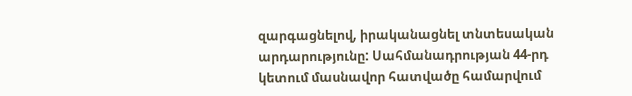զարգացնելով, իրականացնել տնտեսական արդարությունը: Սահմանադրության 44-րդ կետում մասնավոր հատվածը համարվում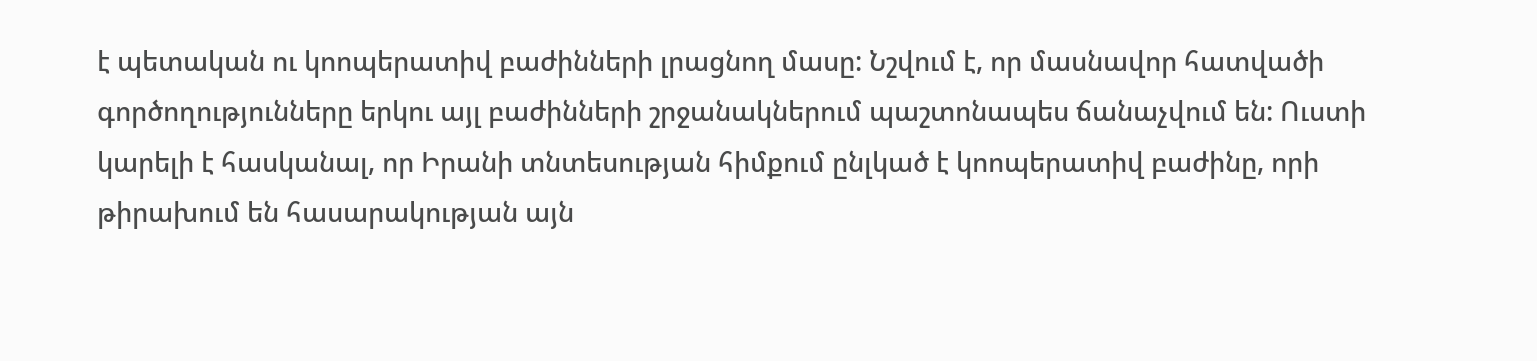է պետական ու կոոպերատիվ բաժինների լրացնող մասը: Նշվում է, որ մասնավոր հատվածի գործողությունները երկու այլ բաժինների շրջանակներում պաշտոնապես ճանաչվում են: Ուստի կարելի է հասկանալ, որ Իրանի տնտեսության հիմքում ընլկած է կոոպերատիվ բաժինը, որի թիրախում են հասարակության այն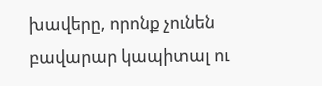խավերը, որոնք չունեն բավարար կապիտալ ու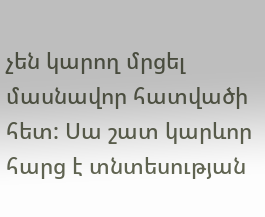չեն կարող մրցել մասնավոր հատվածի հետ: Սա շատ կարևոր հարց է տնտեսության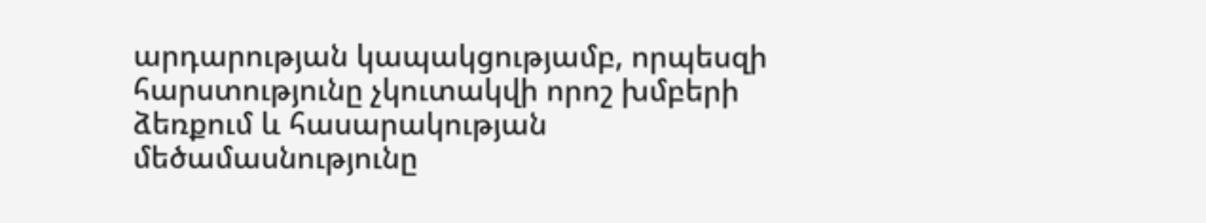արդարության կապակցությամբ, որպեսզի հարստությունը չկուտակվի որոշ խմբերի ձեռքում և հասարակության մեծամասնությունը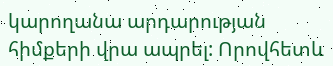կարողանա արդարության հիմքերի վրա ապրել: Որովհետև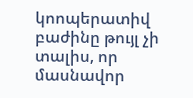կոոպերատիվ բաժինը թույլ չի տալիս, որ մասնավոր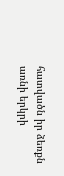հատվածն իր ձեռքն առնի երկրի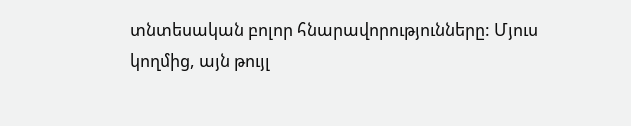տնտեսական բոլոր հնարավորությունները: Մյուս կողմից, այն թույլ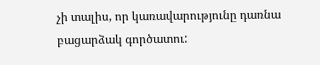չի տալիս, որ կառավարությունը դառնա բացարձակ գործատու: